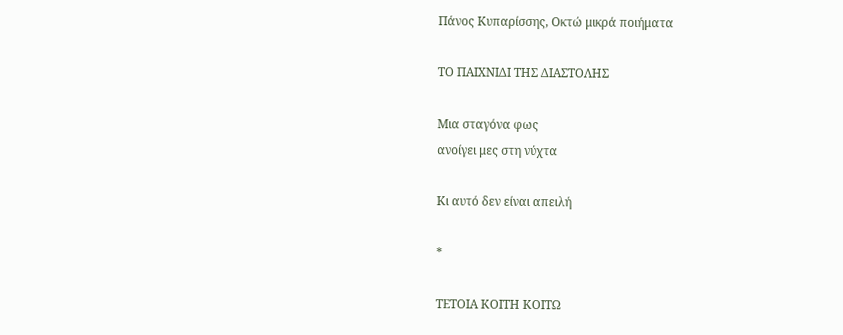Πάνος Κυπαρίσσης, Οκτώ μικρά ποιήματα

ΤΟ ΠΑΙΧΝΙΔΙ ΤΗΣ ΔΙΑΣΤΟΛΗΣ

Μια σταγόνα φως
ανοίγει μες στη νύχτα

Κι αυτό δεν είναι απειλή

*

ΤΕΤΟΙΑ ΚΟΙΤΗ ΚΟΙΤΩ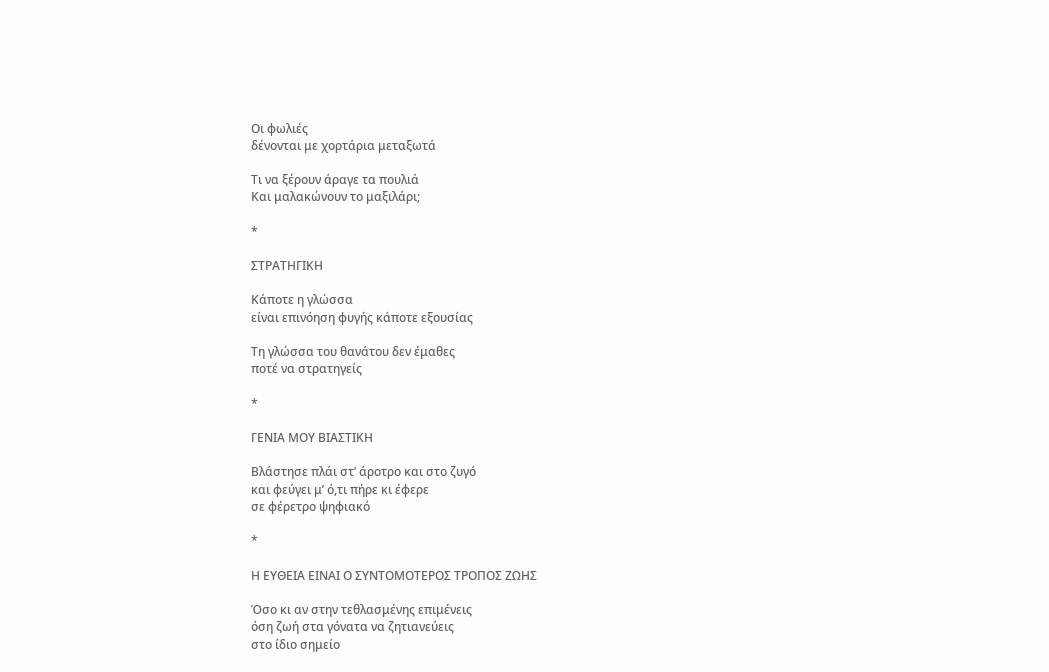Οι φωλιές
δένονται με χορτάρια μεταξωτά

Τι να ξέρουν άραγε τα πουλιά
Και μαλακώνουν το μαξιλάρι;

*

ΣΤΡΑΤΗΓΙΚΗ

Κάποτε η γλώσσα
είναι επινόηση φυγής κάποτε εξουσίας

Τη γλώσσα του θανάτου δεν έμαθες
ποτέ να στρατηγείς

*

ΓΕΝΙΑ ΜΟΥ ΒΙΑΣΤΙΚΗ

Βλάστησε πλάι στ’ άροτρο και στο ζυγό
και φεύγει μ’ ό,τι πήρε κι έφερε
σε φέρετρο ψηφιακό

*

Η ΕΥΘΕΙΑ ΕΙΝΑΙ Ο ΣΥΝΤΟΜΟΤΕΡΟΣ ΤΡΟΠΟΣ ΖΩΗΣ

Όσο κι αν στην τεθλασμένης επιμένεις
όση ζωή στα γόνατα να ζητιανεύεις
στο ίδιο σημείο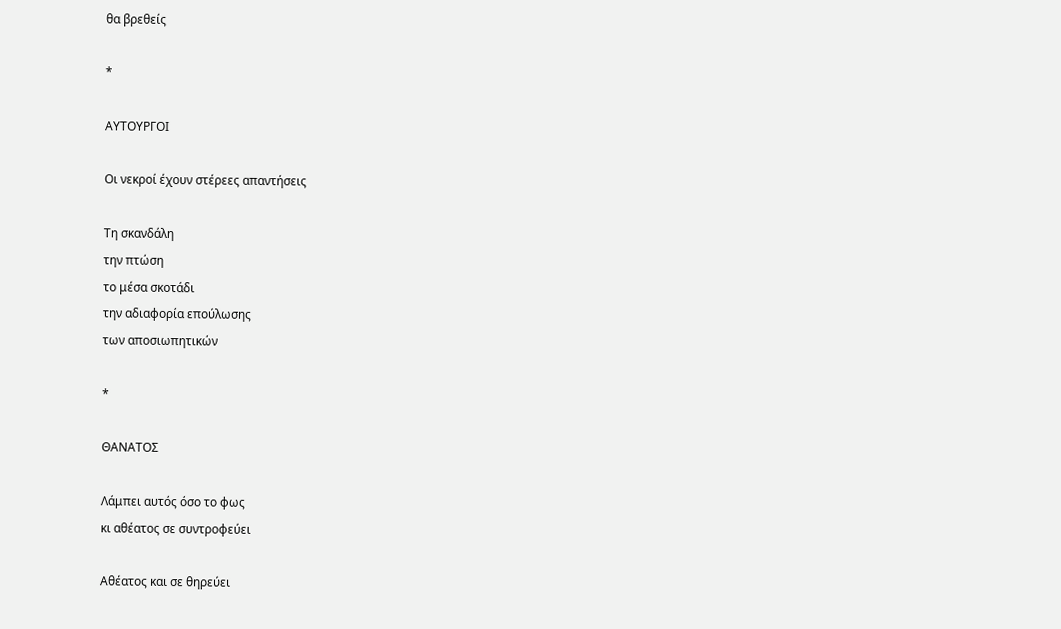θα βρεθείς

*

ΑΥΤΟΥΡΓΟΙ

Οι νεκροί έχουν στέρεες απαντήσεις

Τη σκανδάλη
την πτώση
το μέσα σκοτάδι
την αδιαφορία επούλωσης
των αποσιωπητικών

*

ΘΑΝΑΤΟΣ

Λάμπει αυτός όσο το φως
κι αθέατος σε συντροφεύει

Αθέατος και σε θηρεύει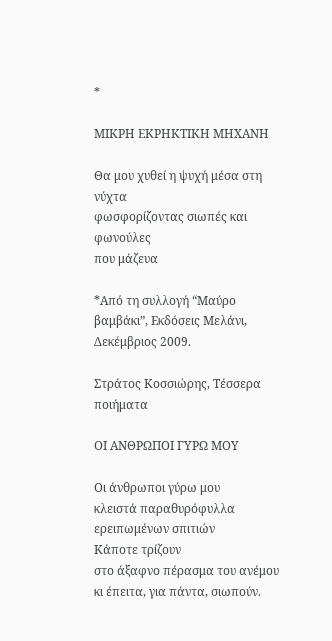*

ΜΙΚΡΗ ΕΚΡΗΚΤΙΚΗ ΜΗΧΑΝΗ

Θα μου χυθεί η ψυχή μέσα στη νύχτα
φωσφορίζοντας σιωπές και φωνούλες
που μάζευα

*Από τη συλλογή “Μαύρο βαμβάκι”, Εκδόσεις Μελάνι, Δεκέμβριος 2009.

Στράτος Κοσσιώρης, Τέσσερα ποιήματα

ΟΙ ΑΝΘΡΩΠΟΙ ΓΥΡΩ ΜΟΥ

Οι άνθρωποι γύρω μου
κλειστά παραθυρόφυλλα
ερειπωμένων σπιτιών
Κάποτε τρίζουν
στο άξαφνο πέρασμα του ανέμου
κι έπειτα, για πάντα, σιωπούν.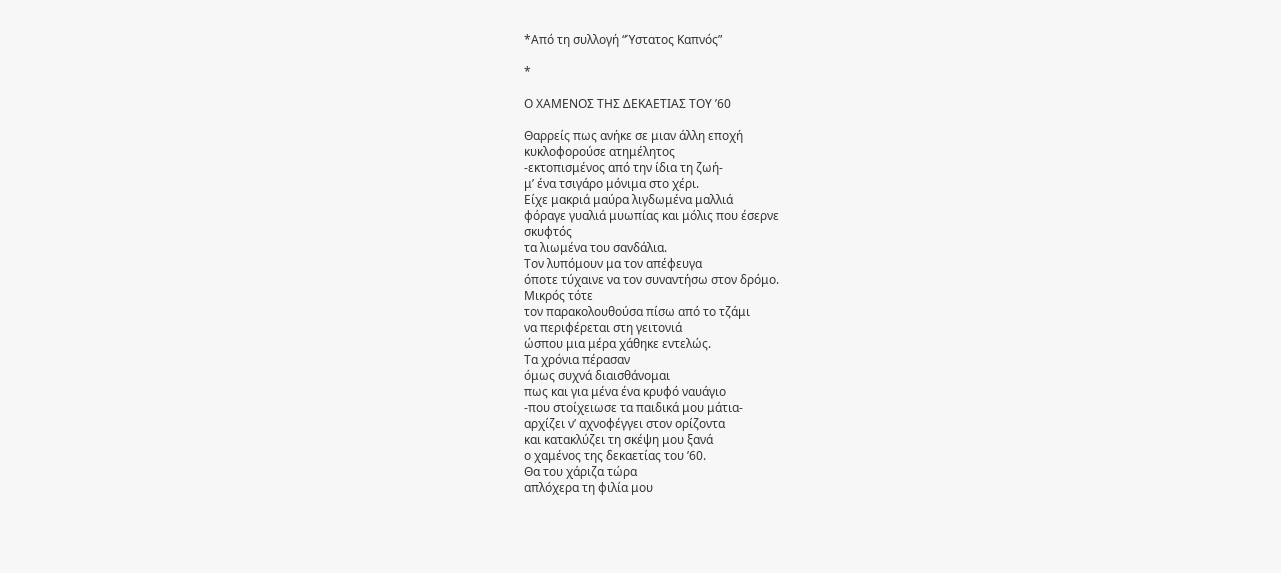*Από τη συλλογή “Ύστατος Καπνός”

*

Ο ΧΑΜΕΝΟΣ ΤΗΣ ΔΕΚΑΕΤΙΑΣ ΤΟΥ ’60

Θαρρείς πως ανήκε σε μιαν άλλη εποχή
κυκλοφορούσε ατημέλητος
-εκτοπισμένος από την ίδια τη ζωή-
μ’ ένα τσιγάρο μόνιμα στο χέρι.
Είχε μακριά μαύρα λιγδωμένα μαλλιά
φόραγε γυαλιά μυωπίας και μόλις που έσερνε
σκυφτός
τα λιωμένα του σανδάλια.
Τον λυπόμουν μα τον απέφευγα
όποτε τύχαινε να τον συναντήσω στον δρόμο.
Μικρός τότε
τον παρακολουθούσα πίσω από το τζάμι
να περιφέρεται στη γειτονιά
ώσπου μια μέρα χάθηκε εντελώς.
Τα χρόνια πέρασαν
όμως συχνά διαισθάνομαι
πως και για μένα ένα κρυφό ναυάγιο
-που στοίχειωσε τα παιδικά μου μάτια-
αρχίζει ν’ αχνοφέγγει στον ορίζοντα
και κατακλύζει τη σκέψη μου ξανά
ο χαμένος της δεκαετίας του ’60.
Θα του χάριζα τώρα
απλόχερα τη φιλία μου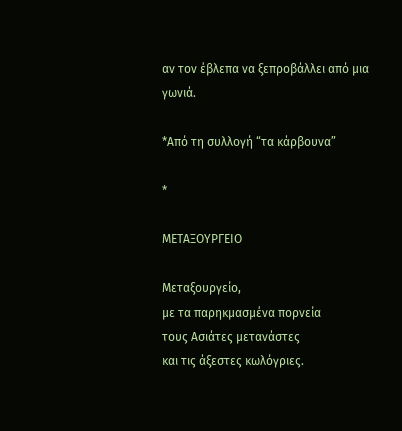αν τον έβλεπα να ξεπροβάλλει από μια γωνιά.

*Από τη συλλογή “τα κάρβουνα”

*

ΜΕΤΑΞΟΥΡΓΕΙΟ

Μεταξουργείο,
με τα παρηκμασμένα πορνεία
τους Ασιάτες μετανάστες
και τις άξεστες κωλόγριες.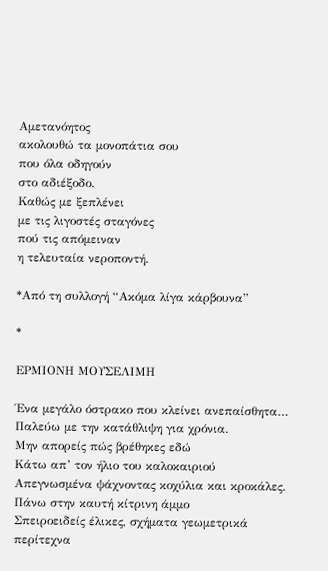Αμετανόητος
ακολουθώ τα μονοπάτια σου
που όλα οδηγούν
στο αδιέξοδο.
Καθώς με ξεπλένει
με τις λιγοστές σταγόνες
πού τις απόμειναν
η τελευταία νεροποντή.

*Από τη συλλογή “Ακόμα λίγα κάρβουνα”

*

ΕΡΜΙΟΝΗ ΜΟΥΣΕΛΙΜΗ

Ένα μεγάλο όστρακο που κλείνει ανεπαίσθητα…
Παλεύω με την κατάθλιψη για χρόνια.
Μην απορείς πώς βρέθηκες εδώ
Κάτω απ’ τον ήλιο του καλοκαιριού
Απεγνωσμένα ψάχνοντας κοχύλια και κροκάλες.
Πάνω στην καυτή κίτρινη άμμο
Σπειροειδείς έλικες, σχήματα γεωμετρικά περίτεχνα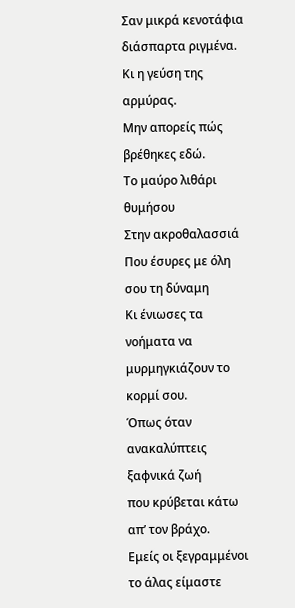Σαν μικρά κενοτάφια διάσπαρτα ριγμένα.
Κι η γεύση της αρμύρας.
Μην απορείς πώς βρέθηκες εδώ.
Το μαύρο λιθάρι θυμήσου
Στην ακροθαλασσιά
Που έσυρες με όλη σου τη δύναμη
Κι ένιωσες τα νοήματα να μυρμηγκιάζουν το κορμί σου.
Όπως όταν ανακαλύπτεις ξαφνικά ζωή
που κρύβεται κάτω απ’ τον βράχο.
Εμείς οι ξεγραμμένοι
το άλας είμαστε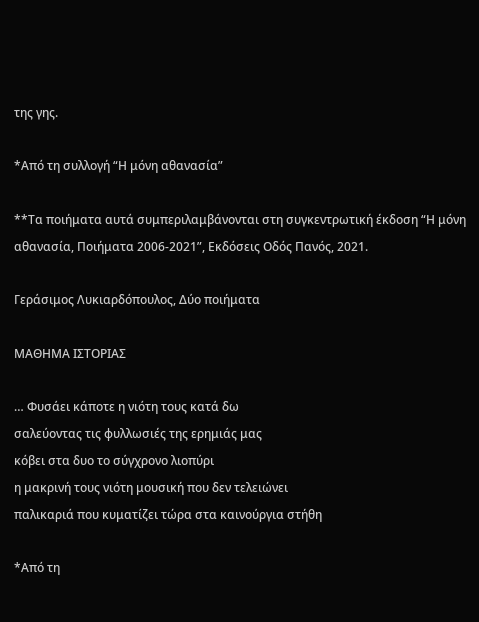της γης.

*Από τη συλλογή “Η μόνη αθανασία”

**Τα ποιήματα αυτά συμπεριλαμβάνονται στη συγκεντρωτική έκδοση “Η μόνη αθανασία, Ποιήματα 2006-2021”, Εκδόσεις Οδός Πανός, 2021.

Γεράσιμος Λυκιαρδόπουλος, Δύο ποιήματα

ΜΑΘΗΜΑ ΙΣΤΟΡΙΑΣ

… Φυσάει κάποτε η νιότη τους κατά δω
σαλεύοντας τις φυλλωσιές της ερημιάς μας
κόβει στα δυο το σύγχρονο λιοπύρι
η μακρινή τους νιότη μουσική που δεν τελειώνει
παλικαριά που κυματίζει τώρα στα καινούργια στήθη

*Από τη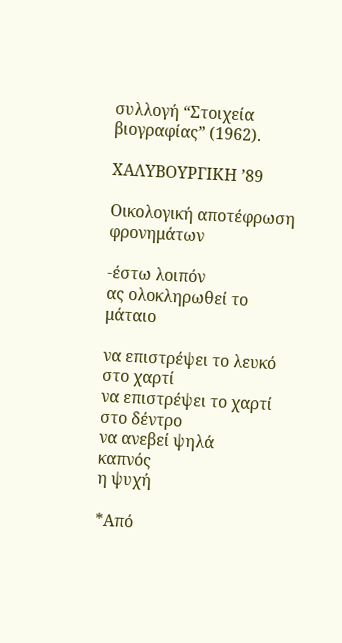συλλογή “Στοιχεία βιογραφίας” (1962).

ΧΑΛΥΒΟΥΡΓΙΚΗ ’89

Οικολογική αποτέφρωση
φρονημάτων

-έστω λοιπόν
ας ολοκληρωθεί το μάταιο

να επιστρέψει το λευκό στο χαρτί
να επιστρέψει το χαρτί στο δέντρο
να ανεβεί ψηλά
καπνός
η ψυχή

*Από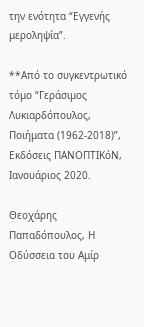την ενότητα “Εγγενής μεροληψία”.

**Από το συγκεντρωτικό τόμο “Γεράσιμος Λυκιαρδόπουλος, Ποιήματα (1962-2018)”, Εκδόσεις ΠΑΝΟΠΤΙΚόΝ, Ιανουάριος 2020.

Θεοχάρης Παπαδόπουλος, Η Οδύσσεια του Αμίρ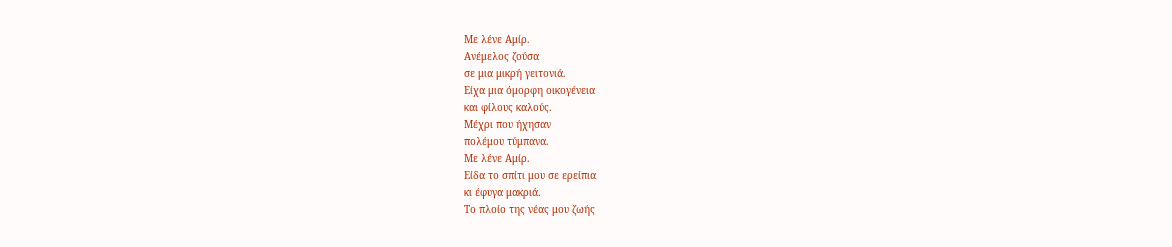Με λένε Αμίρ.
Ανέμελος ζούσα
σε μια μικρή γειτονιά.
Είχα μια όμορφη οικογένεια
και φίλους καλούς.
Μέχρι που ήχησαν
πολέμου τύμπανα.
Με λένε Αμίρ.
Είδα το σπίτι μου σε ερείπια
κι έφυγα μακριά.
Το πλοίο της νέας μου ζωής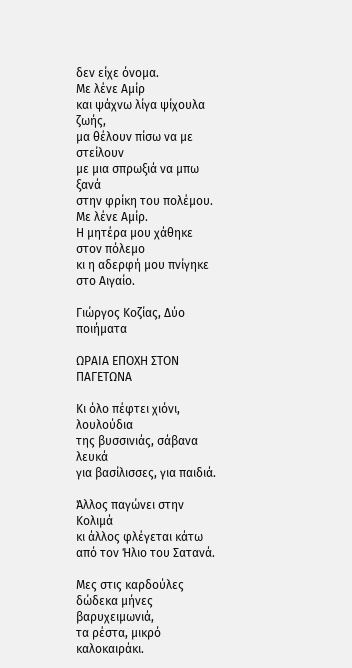δεν είχε όνομα.
Με λένε Αμίρ
και ψάχνω λίγα ψίχουλα ζωής,
μα θέλουν πίσω να με στείλουν
με μια σπρωξιά να μπω ξανά
στην φρίκη του πολέμου.
Με λένε Αμίρ.
Η μητέρα μου χάθηκε στον πόλεμο
κι η αδερφή μου πνίγηκε στο Αιγαίο.

Γιώργος Κοζίας, Δύο ποιήματα

ΩΡΑΙΑ ΕΠΟΧΗ ΣΤΟΝ ΠΑΓΕΤΩΝΑ

Κι όλο πέφτει χιόνι, λουλούδια
της βυσσινιάς, σάβανα λευκά
για βασίλισσες, για παιδιά.

Άλλος παγώνει στην Κολιμά
κι άλλος φλέγεται κάτω
από τον Ήλιο του Σατανά.

Μες στις καρδούλες
δώδεκα μήνες βαρυχειμωνιά,
τα ρέστα, μικρό καλοκαιράκι.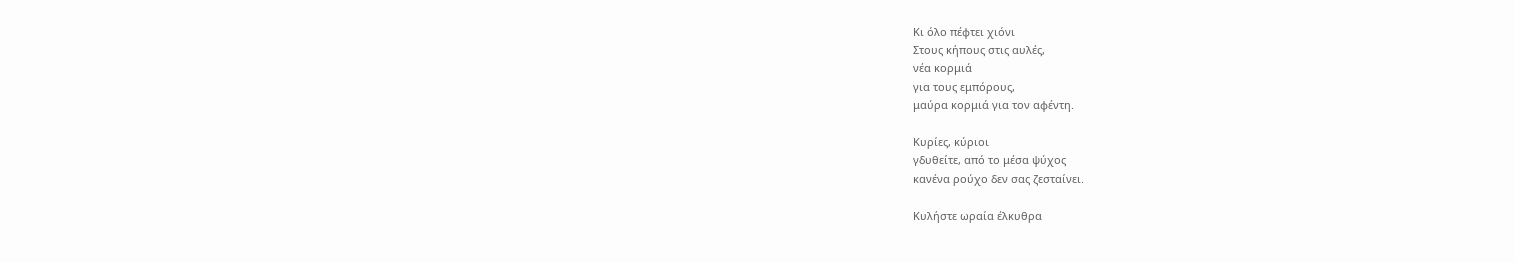Κι όλο πέφτει χιόνι
Στους κήπους στις αυλές,
νέα κορμιά
για τους εμπόρους,
μαύρα κορμιά για τον αφέντη.

Κυρίες, κύριοι
γδυθείτε, από το μέσα ψύχος
κανένα ρούχο δεν σας ζεσταίνει.

Κυλήστε ωραία έλκυθρα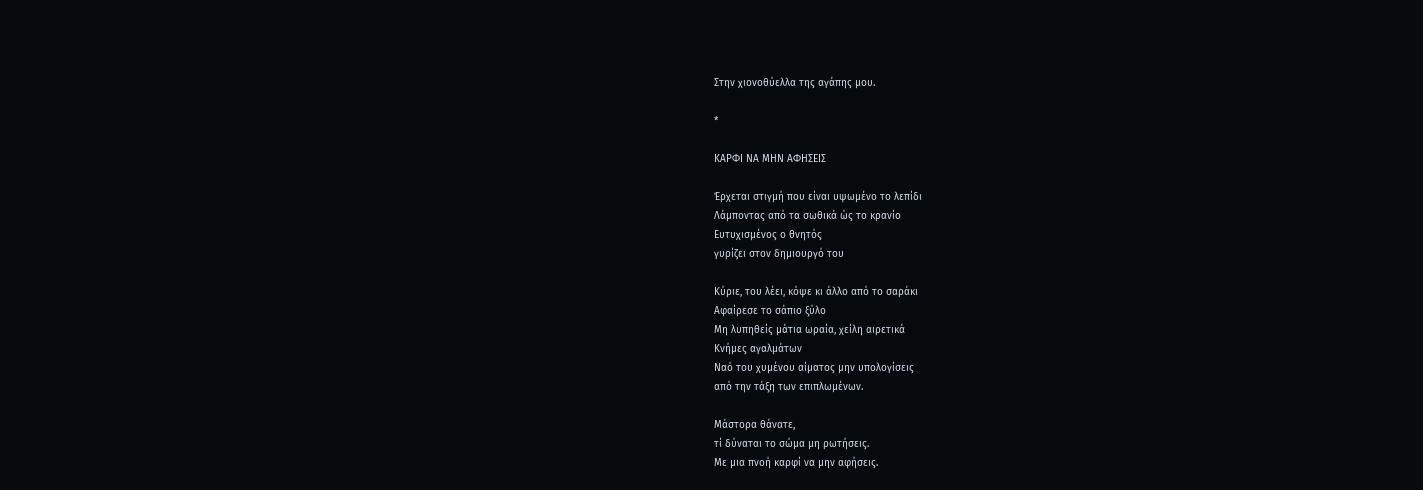Στην χιονοθύελλα της αγάπης μου.

*

ΚΑΡΦΙ ΝΑ ΜΗΝ ΑΦΗΣΕΙΣ

Έρχεται στιγμή που είναι υψωμένο το λεπίδι
Λάμποντας από τα σωθικά ώς το κρανίο
Ευτυχισμένος ο θνητός
γυρίζει στον δημιουργό του

Κύριε, του λέει, κόψε κι άλλο από το σαράκι
Αφαίρεσε το σάπιο ξύλο
Μη λυπηθείς μάτια ωραία, χείλη αιρετικά
Κνήμες αγαλμάτων
Ναό του χυμένου αίματος μην υπολογίσεις
από την τάξη των επιπλωμένων.

Μάστορα θάνατε,
τί δύναται το σώμα μη ρωτήσεις.
Με μια πνοή καρφί να μην αφήσεις.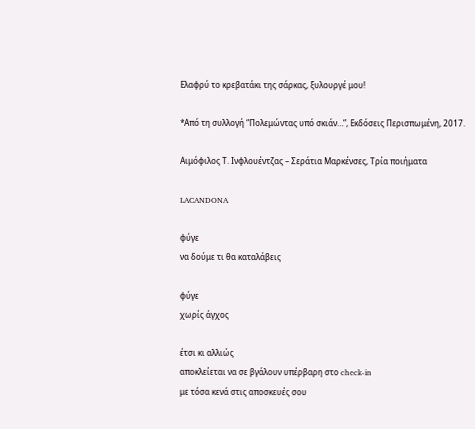Ελαφρύ το κρεβατάκι της σάρκας, ξυλουργέ μου!

*Από τη συλλογή “Πολεμώντας υπό σκιάν…”, Εκδόσεις Περισπωμένη, 2017.

Αιμόφιλος Τ. Ινφλουέντζας – Σεράτια Μαρκένσες, Τρία ποιήματα

LACANDONA

φύγε
να δούμε τι θα καταλάβεις

φύγε
χωρίς άγχος

έτσι κι αλλιώς
αποκλείεται να σε βγάλουν υπέρβαρη στο check-in
με τόσα κενά στις αποσκευές σου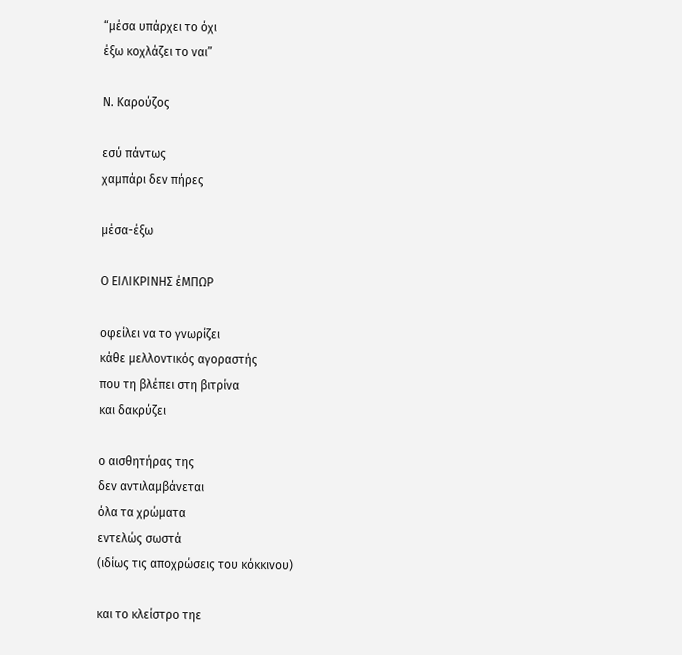“μέσα υπάρχει το όχι
έξω κοχλάζει το ναι”

Ν. Καρούζος

εσύ πάντως
χαμπάρι δεν πήρες

μέσα-έξω

Ο ΕΙΛΙΚΡΙΝΗΣ έΜΠΩΡ

οφείλει να το γνωρίζει
κάθε μελλοντικός αγοραστής
που τη βλέπει στη βιτρίνα
και δακρύζει

ο αισθητήρας της
δεν αντιλαμβάνεται
όλα τα χρώματα
εντελώς σωστά
(ιδίως τις αποχρώσεις του κόκκινου)

και το κλείστρο τηε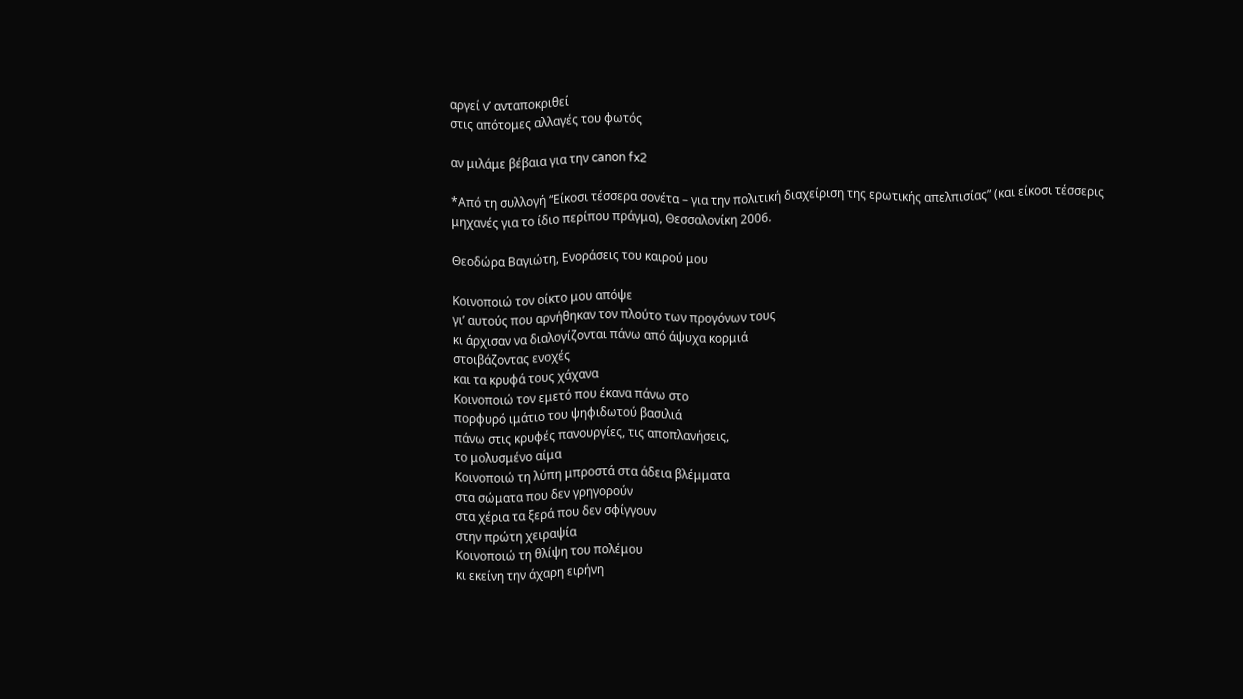αργεί ν’ ανταποκριθεί
στις απότομες αλλαγές του φωτός

αν μιλάμε βέβαια για την canon fx2

*Από τη συλλογή “Είκοσι τέσσερα σονέτα – για την πολιτική διαχείριση της ερωτικής απελπισίας” (και είκοσι τέσσερις μηχανές για το ίδιο περίπου πράγμα), Θεσσαλονίκη 2006.

Θεοδώρα Βαγιώτη, Ενοράσεις του καιρού μου

Κοινοποιώ τον οίκτο μου απόψε
γι’ αυτούς που αρνήθηκαν τον πλούτο των προγόνων τους
κι άρχισαν να διαλογίζονται πάνω από άψυχα κορμιά
στοιβάζοντας ενοχές
και τα κρυφά τους χάχανα
Κοινοποιώ τον εμετό που έκανα πάνω στο
πορφυρό ιμάτιο του ψηφιδωτού βασιλιά
πάνω στις κρυφές πανουργίες, τις αποπλανήσεις,
το μολυσμένο αίμα
Κοινοποιώ τη λύπη μπροστά στα άδεια βλέμματα
στα σώματα που δεν γρηγορούν
στα χέρια τα ξερά που δεν σφίγγουν
στην πρώτη χειραψία
Κοινοποιώ τη θλίψη του πολέμου
κι εκείνη την άχαρη ειρήνη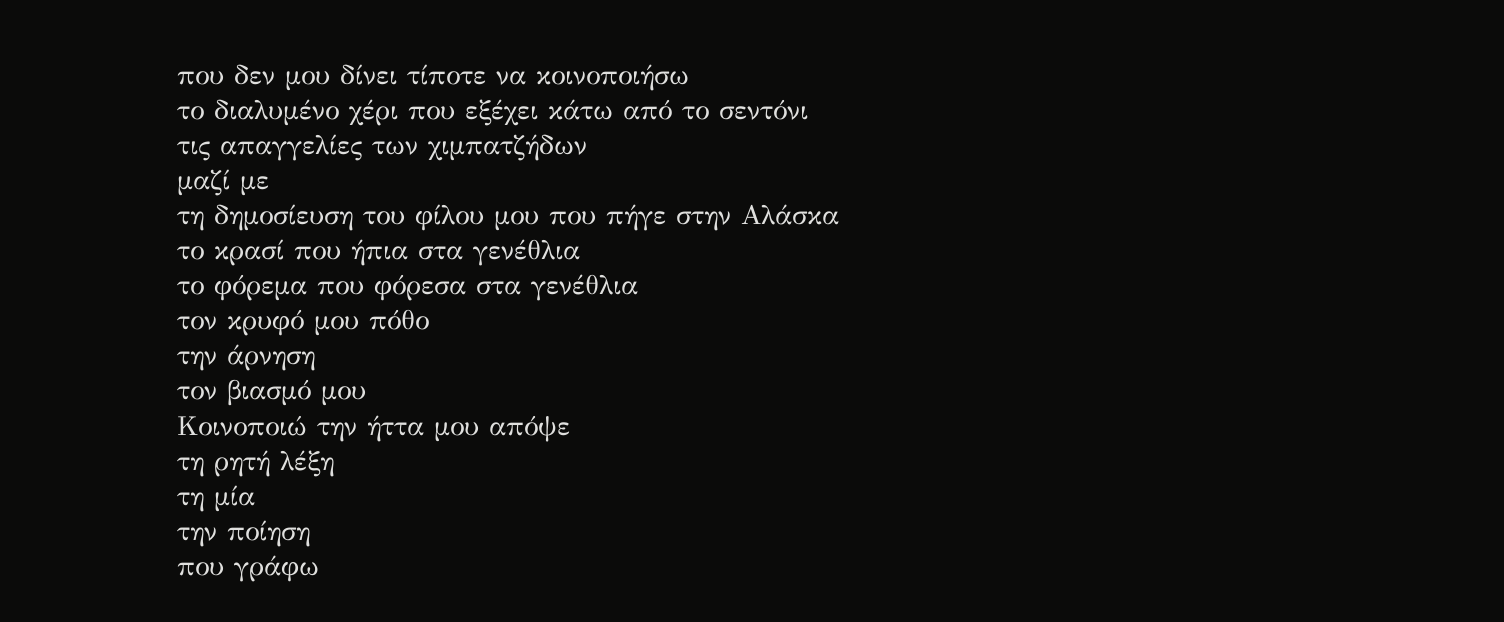που δεν μου δίνει τίποτε να κοινοποιήσω
το διαλυμένο χέρι που εξέχει κάτω από το σεντόνι
τις απαγγελίες των χιμπατζήδων
μαζί με
τη δημοσίευση του φίλου μου που πήγε στην Αλάσκα
το κρασί που ήπια στα γενέθλια
το φόρεμα που φόρεσα στα γενέθλια
τον κρυφό μου πόθο
την άρνηση
τον βιασμό μου
Κοινοποιώ την ήττα μου απόψε
τη ρητή λέξη
τη μία
την ποίηση
που γράφω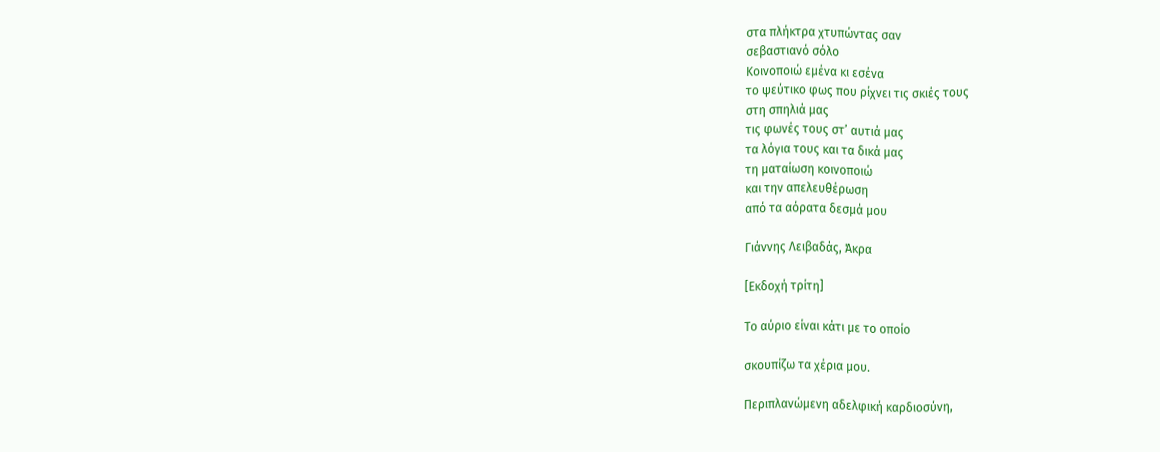στα πλήκτρα χτυπώντας σαν
σεβαστιανό σόλο
Κοινοποιώ εμένα κι εσένα
το ψεύτικο φως που ρίχνει τις σκιές τους
στη σπηλιά μας
τις φωνές τους στ’ αυτιά μας
τα λόγια τους και τα δικά μας
τη ματαίωση κοινοποιώ
και την απελευθέρωση
από τα αόρατα δεσμά μου

Γιάννης Λειβαδάς, Άκρα

[Εκδοχή τρίτη]

Το αύριο είναι κάτι με το οποίο

σκουπίζω τα χέρια μου.

Περιπλανώμενη αδελφική καρδιοσύνη,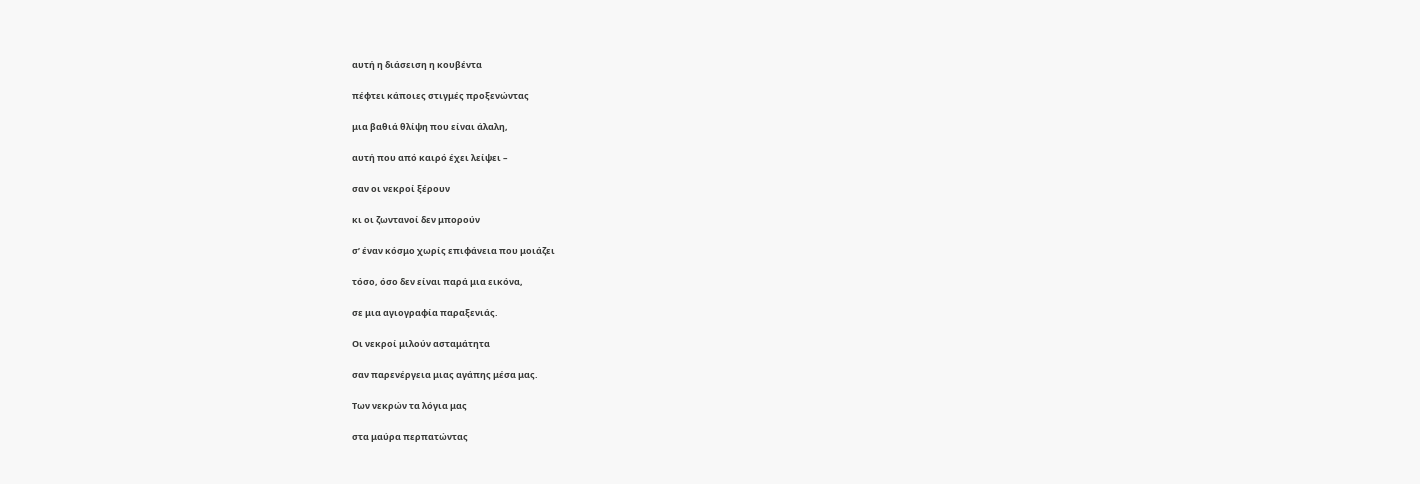αυτή η διάσειση η κουβέντα

πέφτει κάποιες στιγμές προξενώντας

μια βαθιά θλίψη που είναι άλαλη,

αυτή που από καιρό έχει λείψει –

σαν οι νεκροί ξέρουν

κι οι ζωντανοί δεν μπορούν

σ’ έναν κόσμο χωρίς επιφάνεια που μοιάζει

τόσο, όσο δεν είναι παρά μια εικόνα,

σε μια αγιογραφία παραξενιάς.

Οι νεκροί μιλούν ασταμάτητα

σαν παρενέργεια μιας αγάπης μέσα μας.

Των νεκρών τα λόγια μας

στα μαύρα περπατώντας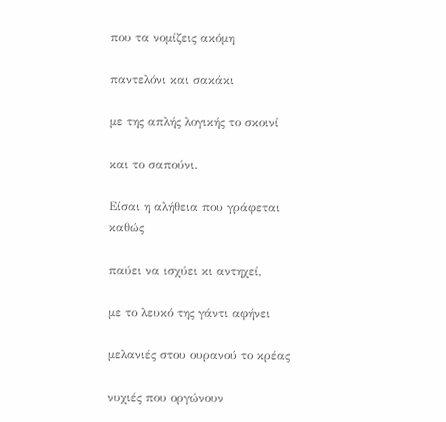που τα νομίζεις ακόμη

παντελόνι και σακάκι

με της απλής λογικής το σκοινί

και το σαπούνι.

Είσαι η αλήθεια που γράφεται καθώς

παύει να ισχύει κι αντηχεί,

με το λευκό της γάντι αφήνει

μελανιές στου ουρανού το κρέας

νυχιές που οργώνουν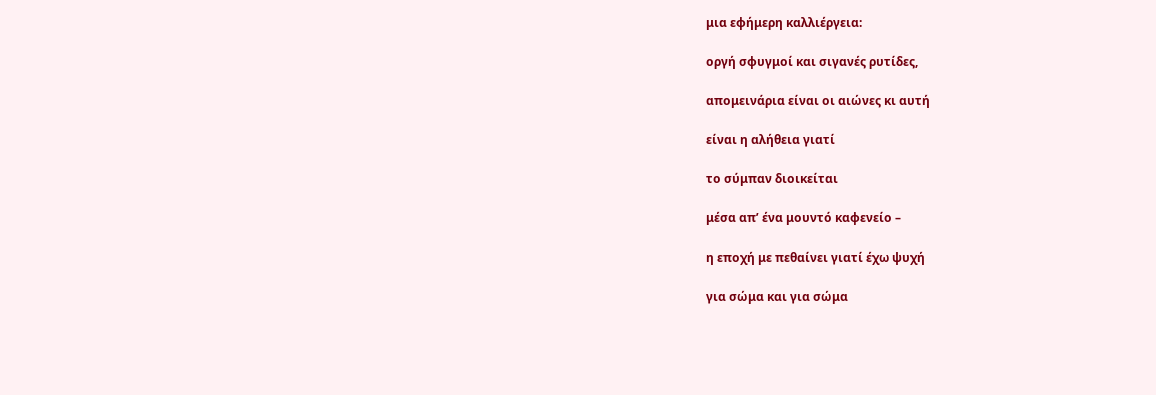μια εφήμερη καλλιέργεια:

οργή σφυγμοί και σιγανές ρυτίδες,

απομεινάρια είναι οι αιώνες κι αυτή

είναι η αλήθεια γιατί

το σύμπαν διοικείται

μέσα απ’ ένα μουντό καφενείο –

η εποχή με πεθαίνει γιατί έχω ψυχή

για σώμα και για σώμα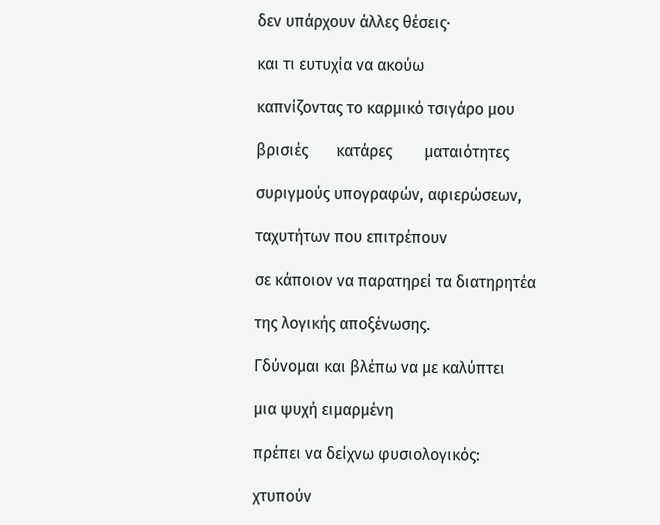δεν υπάρχουν άλλες θέσεις·

και τι ευτυχία να ακούω

καπνίζοντας το καρμικό τσιγάρο μου

βρισιές       κατάρες        ματαιότητες

συριγμούς υπογραφών, αφιερώσεων,

ταχυτήτων που επιτρέπουν

σε κάποιον να παρατηρεί τα διατηρητέα

της λογικής αποξένωσης.

Γδύνομαι και βλέπω να με καλύπτει

μια ψυχή ειμαρμένη

πρέπει να δείχνω φυσιολογικός:

χτυπούν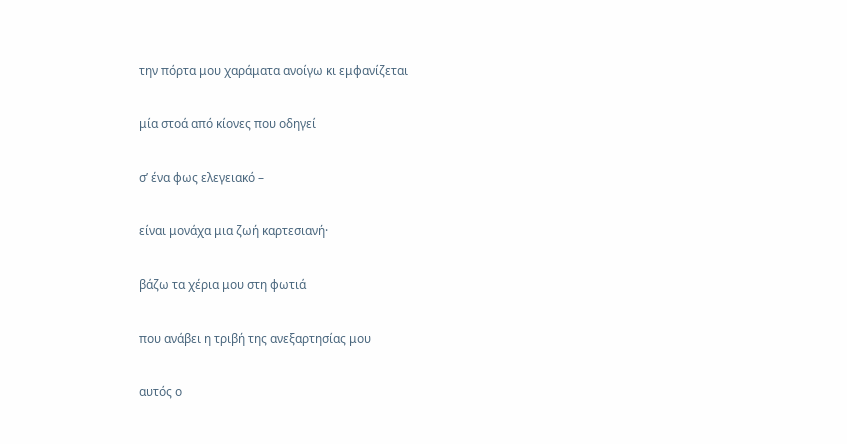την πόρτα μου χαράματα ανοίγω κι εμφανίζεται

μία στοά από κίονες που οδηγεί

σ’ ένα φως ελεγειακό –

είναι μονάχα μια ζωή καρτεσιανή·

βάζω τα χέρια μου στη φωτιά

που ανάβει η τριβή της ανεξαρτησίας μου

αυτός ο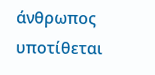άνθρωπος υποτίθεται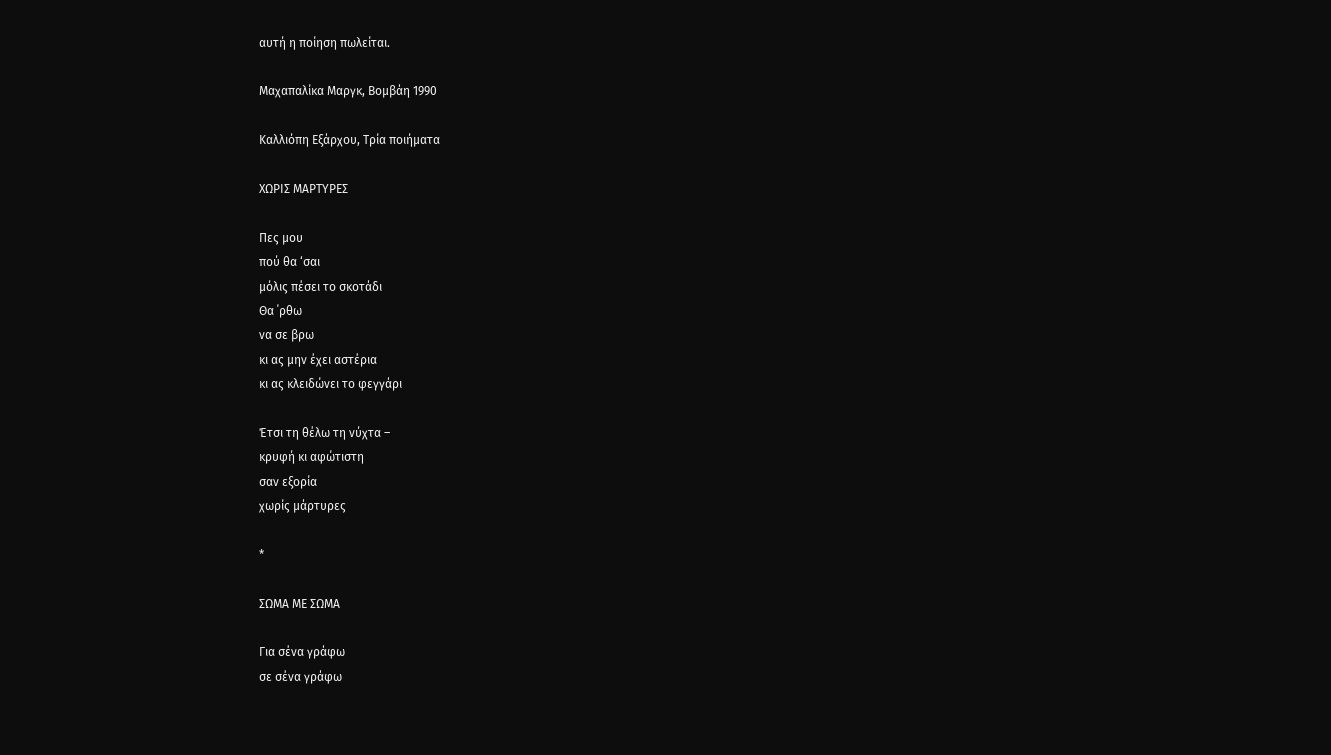αυτή η ποίηση πωλείται.

Μαχαπαλίκα Μαργκ, Βομβάη 1990

Καλλιόπη Εξάρχου, Τρία ποιήματα

ΧΩΡΙΣ ΜΑΡΤΥΡΕΣ

Πες μου
πού θα ‘σαι
μόλις πέσει το σκοτάδι
Θα ΄ρθω
να σε βρω
κι ας μην έχει αστέρια
κι ας κλειδώνει το φεγγάρι

Έτσι τη θέλω τη νύχτα –
κρυφή κι αφώτιστη
σαν εξορία
χωρίς μάρτυρες

*

ΣΩΜΑ ΜΕ ΣΩΜΑ

Για σένα γράφω
σε σένα γράφω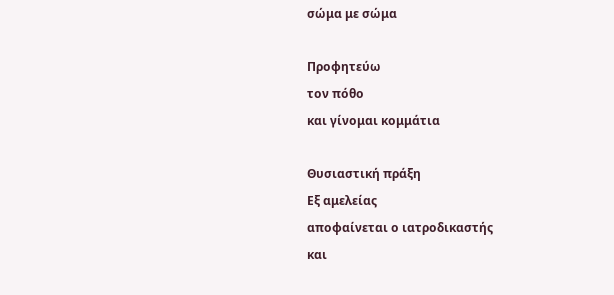σώμα με σώμα

Προφητεύω
τον πόθο
και γίνομαι κομμάτια

Θυσιαστική πράξη
Εξ αμελείας
αποφαίνεται ο ιατροδικαστής
και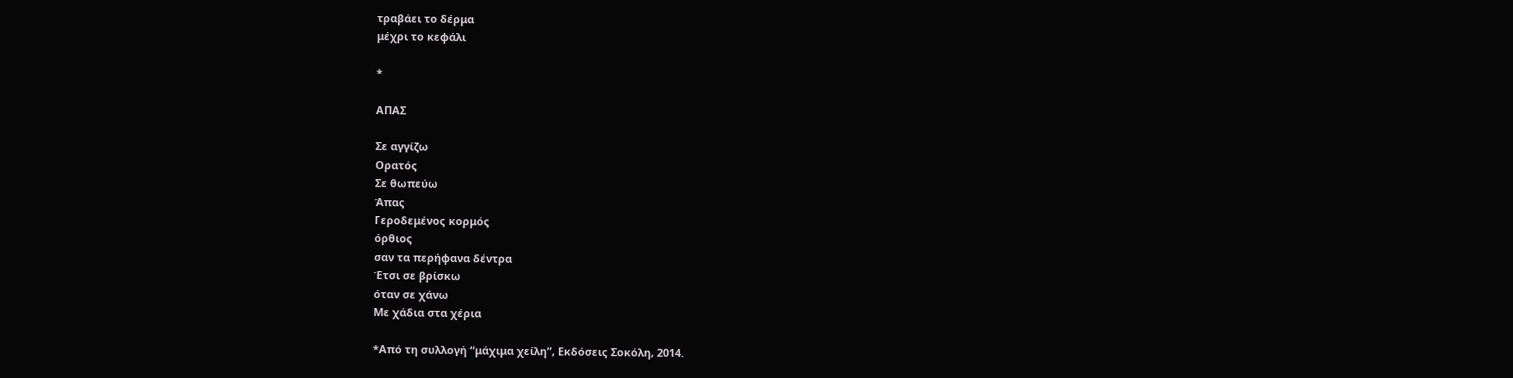τραβάει το δέρμα
μέχρι το κεφάλι

*

ΑΠΑΣ

Σε αγγίζω
Ορατός
Σε θωπεύω
Άπας
Γεροδεμένος κορμός
όρθιος
σαν τα περήφανα δέντρα
Έτσι σε βρίσκω
όταν σε χάνω
Με χάδια στα χέρια

*Από τη συλλογή “μάχιμα χείλη”, Εκδόσεις Σοκόλη, 2014.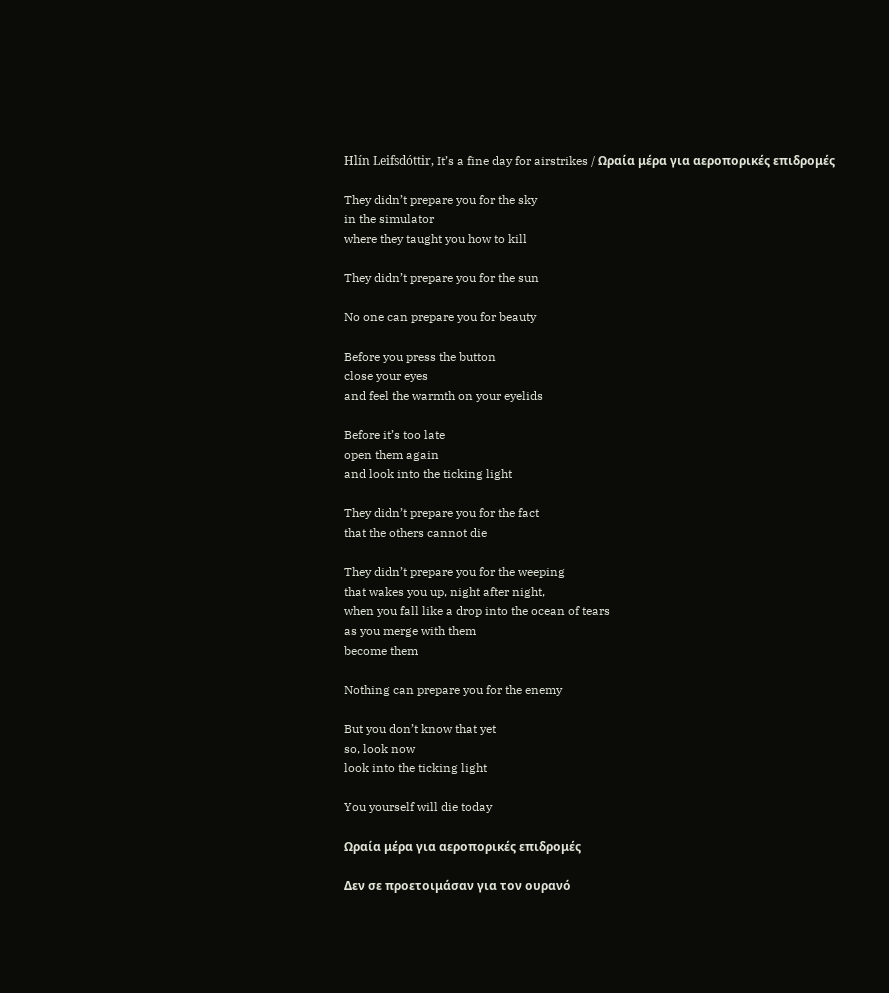Hlín Leifsdóttir, It’s a fine day for airstrikes / Ωραία μέρα για αεροπορικές επιδρομές

They didn’t prepare you for the sky
in the simulator
where they taught you how to kill

They didn’t prepare you for the sun

No one can prepare you for beauty

Before you press the button
close your eyes
and feel the warmth on your eyelids

Before it’s too late
open them again
and look into the ticking light

They didn’t prepare you for the fact
that the others cannot die

They didn’t prepare you for the weeping
that wakes you up, night after night,
when you fall like a drop into the ocean of tears
as you merge with them
become them

Nothing can prepare you for the enemy

But you don’t know that yet
so, look now
look into the ticking light

You yourself will die today

Ωραία μέρα για αεροπορικές επιδρομές

Δεν σε προετοιμάσαν για τον ουρανό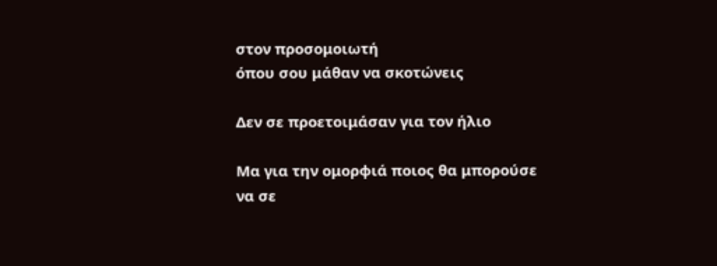στον προσομοιωτή
όπου σου μάθαν να σκοτώνεις

Δεν σε προετοιμάσαν για τον ήλιο

Μα για την ομορφιά ποιος θα μπορούσε να σε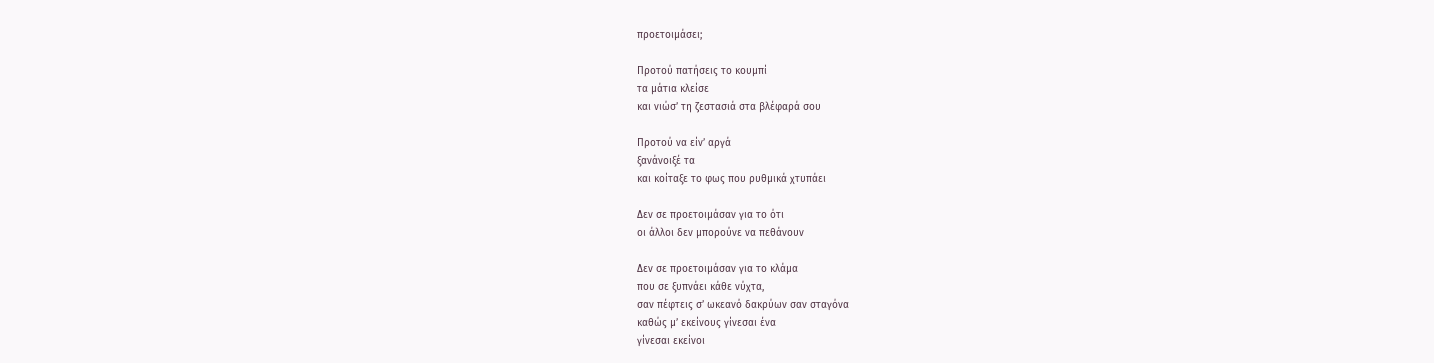προετοιμάσει;

Προτού πατήσεις το κουμπί
τα μάτια κλείσε
και νιώσ’ τη ζεστασιά στα βλέφαρά σου

Προτού να είν’ αργά
ξανάνοιξέ τα
και κοίταξε το φως που ρυθμικά χτυπάει

Δεν σε προετοιμάσαν για το ότι
οι άλλοι δεν μπορούνε να πεθάνουν

Δεν σε προετοιμάσαν για το κλάμα
που σε ξυπνάει κάθε νύχτα,
σαν πέφτεις σ’ ωκεανό δακρύων σαν σταγόνα
καθώς μ’ εκείνους γίνεσαι ένα
γίνεσαι εκείνοι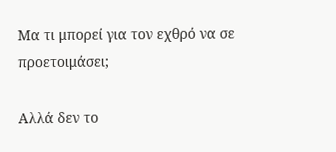Μα τι μπορεί για τον εχθρό να σε προετοιμάσει;

Αλλά δεν το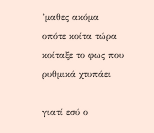’μαθες ακόμα
οπότε κοίτα τώρα
κοίταξε το φως που ρυθμικά χτυπάει

γιατί εσύ ο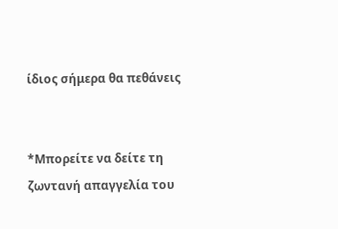ίδιος σήμερα θα πεθάνεις


*Μπορείτε να δείτε τη ζωντανή απαγγελία του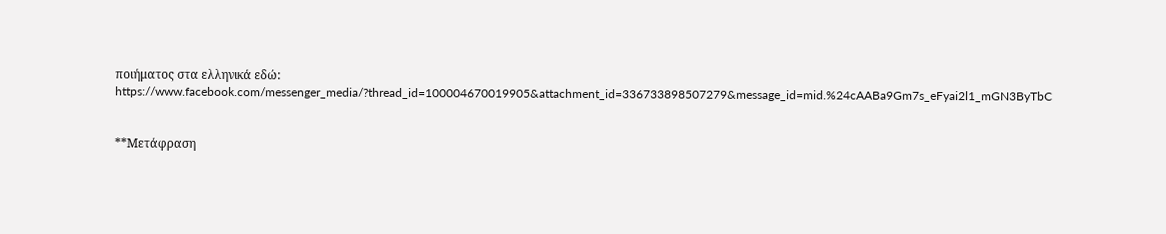ποιήματος στα ελληνικά εδώ: https://www.facebook.com/messenger_media/?thread_id=100004670019905&attachment_id=336733898507279&message_id=mid.%24cAABa9Gm7s_eFyai2l1_mGN3ByTbC


**Μετάφραση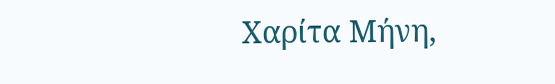Χαρίτα Μήνη,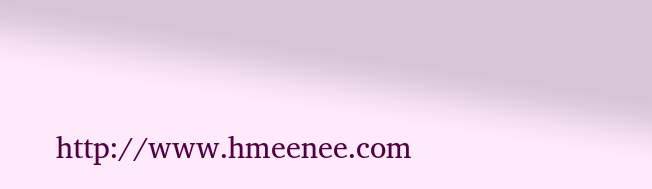http://www.hmeenee.com